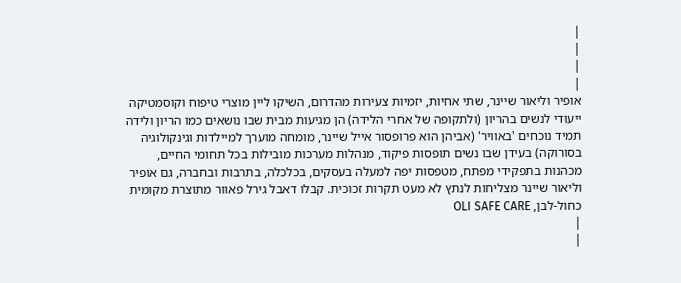|
|
|
|
אופיר וליאור שיינר, שתי אחיות, יזמיות צעירות מהדרום, השיקו ליין מוצרי טיפוח וקוסמטיקה ייעודי לנשים בהריון (ולתקופה של אחרי הלידה) הן מגיעות מבית שבו נושאים כמו הריון ולידה תמיד נוכחים 'באוויר' (אביהן הוא פרופסור אייל שיינר, מומחה מוערך למיילדות וגינקולוגיה בסורוקה) בעידן שבו נשים תופסות פיקוד, מנהלות מערכות מובילות בכל תחומי החיים, מכהנות בתפקידי מפתח, מטפסות יפה למעלה בעסקים, בכלכלה, בתרבות ובחברה, גם אופיר וליאור שיינר מצליחות לנתץ לא מעט תקרות זכוכית. קבלו דאבל גירל פאוור מתוצרת מקומית כחול-לבן, OLI SAFE CARE
|
|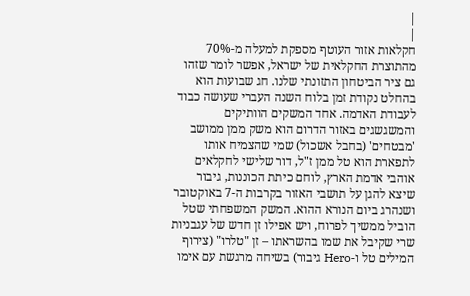|
|
חקלאות אזור העוטף מספקת למעלה מ-70% מהתוצרת החקלאית של ישראל, אפשר לומר שזהו גם ציר הביטחון התזונתי שלנו. חג שבועות הוא בהחלט נקודת זמן בלוח השנה העברי שעושה כבוד לעבודת האדמה. אחד המשקים הוותיקים והמשגשגים באזור הדרום הוא משק ממן ממושב 'מבטחים' (בחבל אשכול) שמי שהצמיח אותו לתפארת הוא טל ממן ז"ל, דור שלישי לחקלאים אוהבי אדמת הארץ, לוחם כיתת הכוננות, גיבור שיצא להגן על תושבי האזור בקרבות ה-7 באוקטובר ושנהרג ביום הנורא ההוא. המשק המשפחתי שטל הוביל ממשיך לפרוח, ויש אפילו זן חדש של עגבניות שרי שקיבל את שמו בהשראתו – זן "טלרו" (צירוף המילים טל ו-Hero גיבור) בשיחה מרגשת עם אימו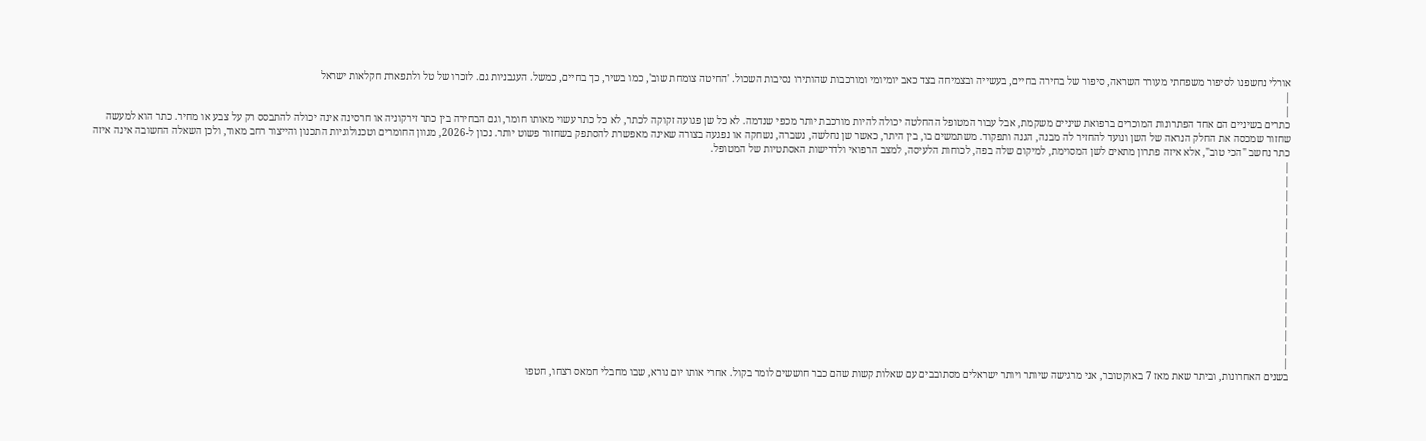אורלי נחשפנו לסיפור משפחתי מעורר השראה, סיפור של בחירה בחיים, בעשייה ובצמיחה בצד כאב יומיומי ומורכבות שהותירו נסיבות השכול. 'החיטה צומחת שוב', כמו בשיר, כך בחיים, כמשל. העגבניות גם. לזכרו של טל ולתפארת חקלאות ישראל
|
|
כתרים בשיניים הם אחד הפתרונות המוכרים ברפואת שיניים משקמת, אבל עבור המטופל ההחלטה יכולה להיות מורכבת יותר מכפי שנדמה. לא כל שן פגועה זקוקה לכתר, לא כל כתר עשוי מאותו חומר, וגם הבחירה בין כתר זירקוניה או חרסינה אינה יכולה להתבסס רק על צבע או מחיר. כתר הוא למעשה שחזור שמכסה את החלק הנראה של השן ונועד להחזיר לה מבנה, הגנה ותפקוד. משתמשים בו, בין היתר, כאשר שן נחלשה, נשברה, נשחקה או נפגעה בצורה שאינה מאפשרת להסתפק בשחזור פשוט יותר. נכון ל-2026, מגוון החומרים וטכנולוגיות התכנון והייצור רחב מאוד, ולכן השאלה החשובה אינה איזה כתר נחשב "הכי טוב", אלא איזה פתרון מתאים לשן המסוימת, למיקום שלה בפה, לכוחות הלעיסה, למצב הרפואי ולדרישות האסתטיות של המטופל.
|
|
|
|
|
|
|
|
|
|
|
|
|
|
|
בשנים האחרונות, וביתר שאת מאז 7 באוקטובר, אני מרגישה שיותר ויותר ישראלים מסתובבים עם שאלות קשות שהם כבר חוששים לומר בקול. אחרי אותו יום נורא, שבו מחבלי חמאס רצחו, חטפו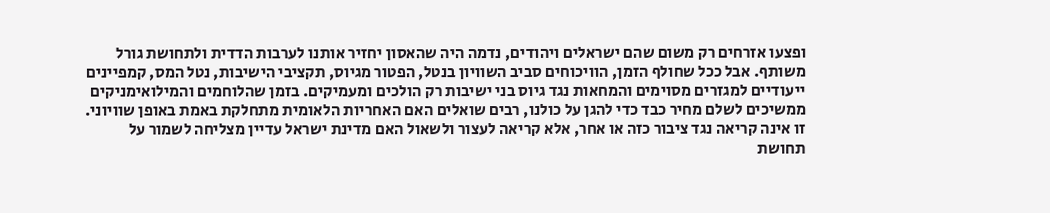ופצעו אזרחים רק משום שהם ישראלים ויהודים, נדמה היה שהאסון יחזיר אותנו לערבות הדדית ולתחושת גורל משותף. אבל ככל שחולף הזמן, הוויכוחים סביב השוויון בנטל, הפטור מגיוס, תקציבי הישיבות, נטל המס, קמפיינים ייעודיים למגזרים מסוימים והמחאות נגד גיוס בני ישיבות רק הולכים ומעמיקים. בזמן שהלוחמים והמילואימניקים ממשיכים לשלם מחיר כבד כדי להגן על כולנו, רבים שואלים האם האחריות הלאומית מתחלקת באמת באופן שוויוני. זו אינה קריאה נגד ציבור כזה או אחר, אלא קריאה לעצור ולשאול האם מדינת ישראל עדיין מצליחה לשמור על תחושת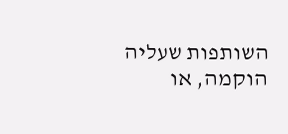השותפות שעליה הוקמה, או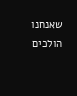שאנחנו הולכים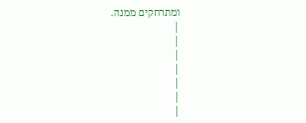ומתרחקים ממנה.
|
|
|
|
|
|
|